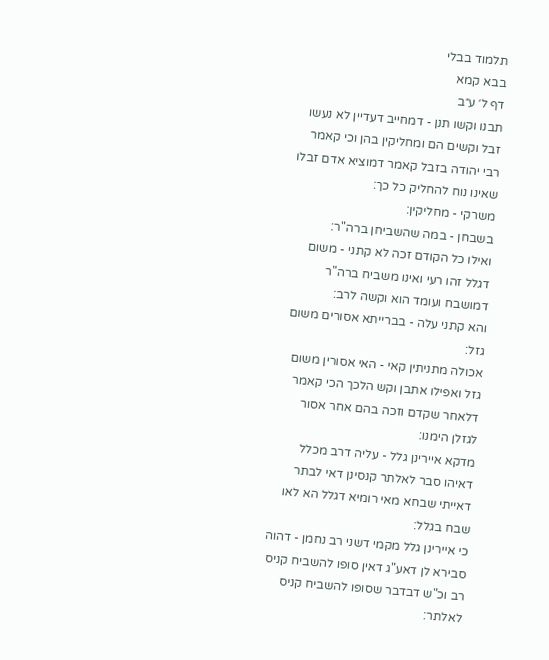תלמוד בבלי
בבא קמא
דף ל׳ ע״ב
תבנו וקשו תנן - דמחייב דעדיין לא נעשו זבל וקשים הם ומחליקין בהן וכי קאמר רבי יהודה בזבל קאמר דמוציא אדם זבלו שאינו נוח להחליק כל כך:
משרקי - מחליקין:
בשבחן - במה שהשביחן ברה"ר:
ואילו כל הקודם זכה לא קתני - משום דגלל זהו רעי ואינו משביח ברה"ר דמושבח ועומד הוא וקשה לרב:
והא קתני עלה - בברייתא אסורים משום גזל:
אכולה מתניתין קאי - האי אסורין משום גזל ואפילו אתבן וקש הלכך הכי קאמר דלאחר שקדם וזכה בהם אחר אסור לגזלן הימנו:
מדקא איירינן גלל - עליה דרב מכלל דאיהו סבר לאלתר קנסינן דאי לבתר דאייתי שבחא מאי רומיא דגלל הא לאו שבח בגלל:
כי איירינן גלל מקמי דשני רב נחמן - דהוה סבירא לן דאע"ג דאין סופו להשביח קניס רב וכ"ש דבדבר שסופו להשביח קניס לאלתר: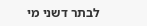לבתר דשני מי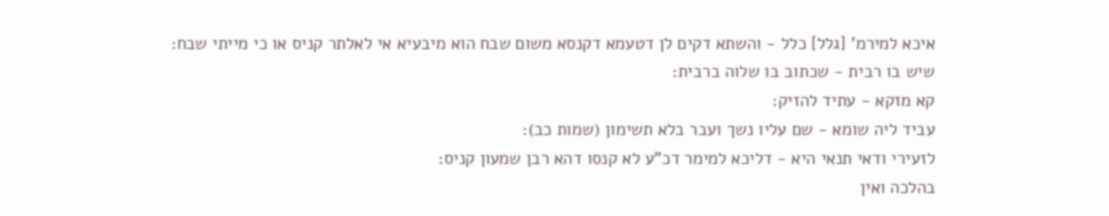איכא למירמ' [גלל] כלל - והשתא דקים לן דטעמא דקנסא משום שבח הוא מיבעיא אי לאלתר קניס או כי מייתי שבח:
שיש בו רבית - שכתוב בו שלוה ברבית:
קא מזקא - עתיד להזיק:
עביד ליה שומא - שם עליו נשך ועבר בלא תשימון (שמות כב):
לזעירי ודאי תנאי היא - דליכא למימר דכ"ע לא קנסו דהא רבן שמעון קניס:
בהלכה ואין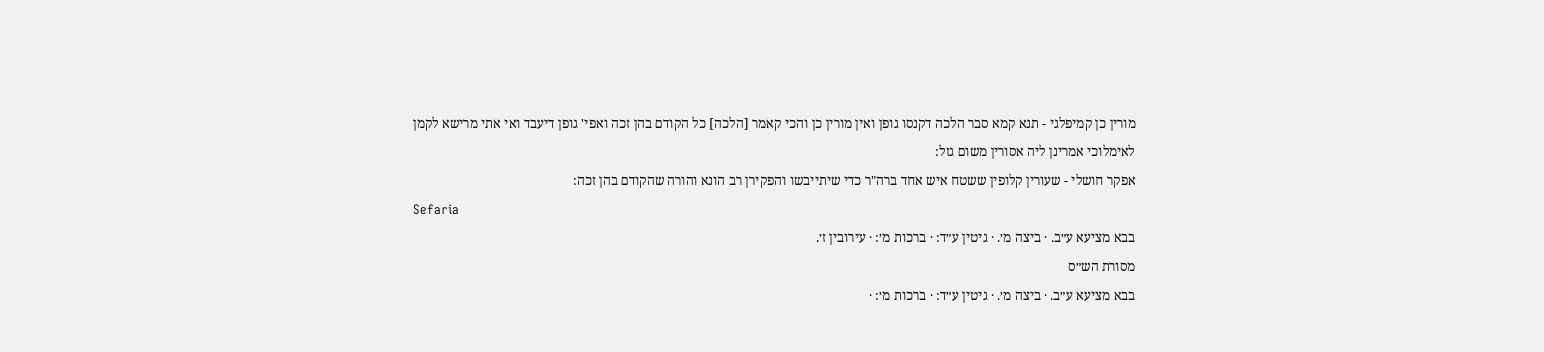מורין כן קמיפלגי - תנא קמא סבר הלכה דקנסו גופן ואין מורין כן והכי קאמר [הלכה] כל הקודם בהן זכה ואפי' גופן דיעבד ואי אתי מרישא לקמן לאימלוכי אמרינן ליה אסורין משום גזל:
אפקר חושלי - שעורין קלופין ששטח איש אחד ברה"ר כדי שיתייבשו והפקירן רב הונא והורה שהקודם בהן זכה:
Sefaria
בבא מציעא ע״ב. · ביצה מ׳. · גיטין ע״ד: · ברכות מ׳: · עירובין ז׳.
מסורת הש״ס
בבא מציעא ע״ב. · ביצה מ׳. · גיטין ע״ד: · ברכות מ׳: ·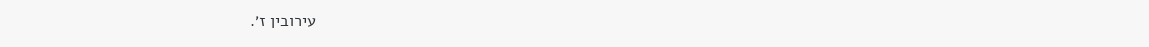עירובין ז׳.